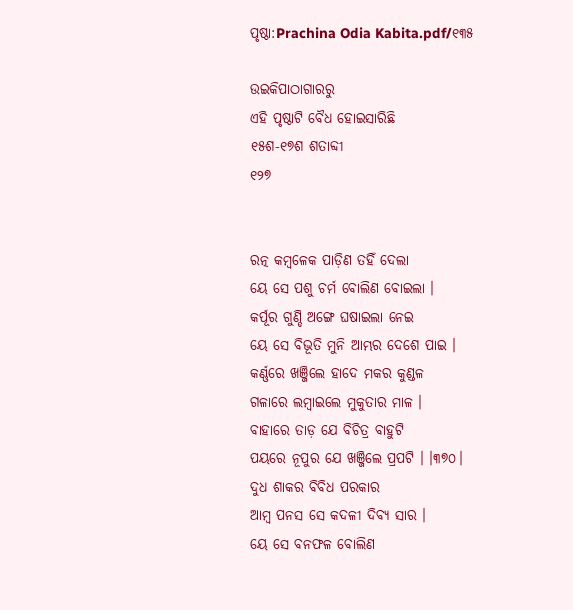ପୃଷ୍ଠା:Prachina Odia Kabita.pdf/୧୩୫

ଉଇକିପାଠାଗାର‌ରୁ
ଏହି ପୃଷ୍ଠାଟି ବୈଧ ହୋଇସାରିଛି
୧୫ଶ-୧୭ଶ ଶତାବ୍ଦୀ
୧୨୭


ରତ୍ନ କମ୍ବଳେକ ପାଡ଼ିଣ ତହିଁ ଦେଲା
ୟେ ସେ ପଶୁ ଚର୍ମ ବୋଲିଣ ବୋଇଲା ।
କର୍ପୂର ଗୁଣ୍ଡି ଅଙ୍ଗେ ଘଷାଇଲା ନେଇ
ୟେ ସେ ବିଭୂତି ମୁନି ଆମ୍ଭର ଦେଶେ ପାଇ ।
କର୍ଣ୍ଣରେ ଖଞ୍ଜିଲେ ହାଦେ ମକର କୁଣ୍ଡଳ
ଗଳାରେ ଲମ୍ବାଇଲେ ମୁକୁତାର ମାଳ ।
ବାହାରେ ତାଡ଼ ଯେ ବିଚିତ୍ର ବାହୁଟି
ପୟରେ ନୂପୁର ଯେ ଖଞ୍ଜିଲେ ପ୍ରପଟି । ।୩୭୦।
ଦୁଧ ଶାକର ବିବିଧ ପରକାର
ଆମ୍ବ ପନସ ସେ କଦଳୀ ଦିବ୍ୟ ସାର ।
ୟେ ସେ ବନଫଳ ବୋଲିଣ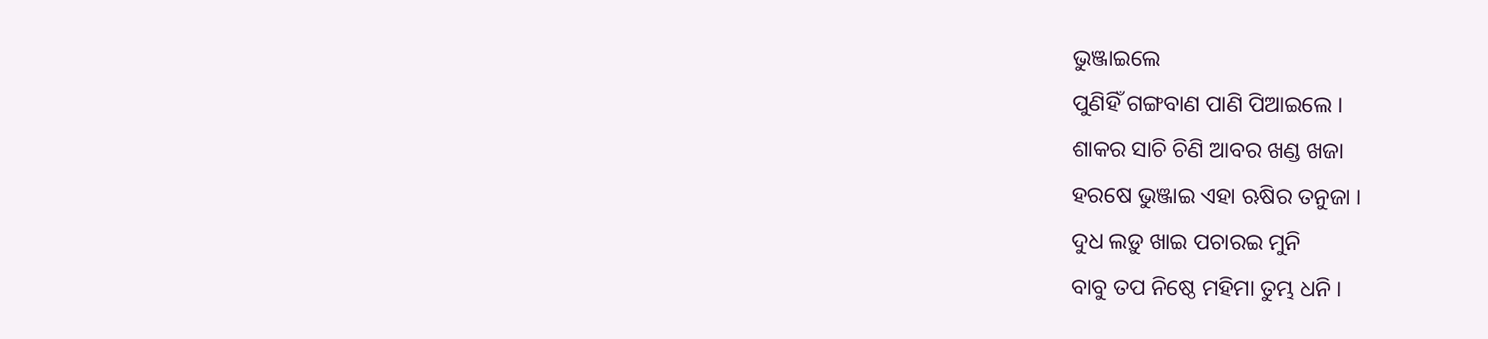ଭୁଞ୍ଜାଇଲେ
ପୁଣିହିଁ ଗଙ୍ଗବାଣ ପାଣି ପିଆଇଲେ ।
ଶାକର ସାଚି ଚିଣି ଆବର ଖଣ୍ଡ ଖଜା
ହରଷେ ଭୁଞ୍ଜାଇ ଏହା ଋଷିର ତନୁଜା ।
ଦୁଧ ଲଡ଼ୁ ଖାଇ ପଚାରଇ ମୁନି
ବାବୁ ତପ ନିଷ୍ଠେ ମହିମା ତୁମ୍ଭ ଧନି ।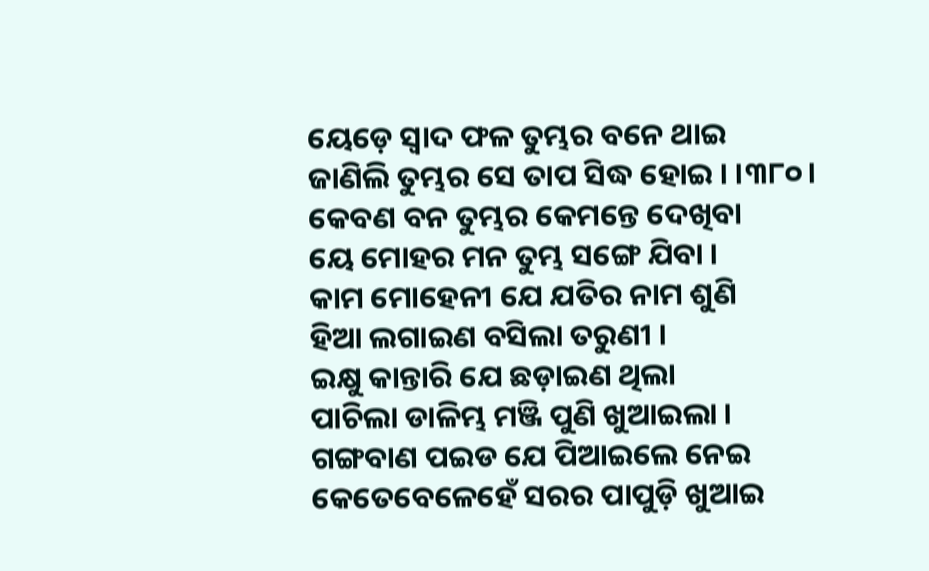ୟେଡ଼େ ସ୍ୱାଦ ଫଳ ତୁମ୍ଭର ବନେ ଥାଇ
ଜାଣିଲି ତୁମ୍ଭର ସେ ତାପ ସିଦ୍ଧ ହୋଇ । ।୩୮୦।
କେବଣ ବନ ତୁମ୍ଭର କେମନ୍ତେ ଦେଖିବା
ୟେ ମୋହର ମନ ତୁମ୍ଭ ସଙ୍ଗେ ଯିବା ।
କାମ ମୋହେନୀ ଯେ ଯତିର ନାମ ଶୁଣି
ହିଆ ଲଗାଇଣ ବସିଲା ତରୁଣୀ ।
ଇକ୍ଷୁ କାନ୍ତାରି ଯେ ଛଡ଼ାଇଣ ଥିଲା
ପାଚିଲା ଡାଳିମ୍ଭ ମଞ୍ଜି ପୁଣି ଖୁଆଇଲା ।
ଗଙ୍ଗବାଣ ପଇଡ ଯେ ପିଆଇଲେ ନେଇ
କେତେବେଳେହେଁ ସରର ପାପୁଡ଼ି ଖୁଆଇ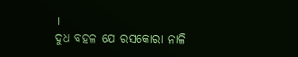।
ଦୁଧ ବହଳ ଯେ ରସକୋରା ନାଳି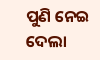ପୁଣି ନେଇ ଦେଲା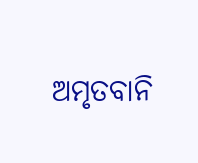ଅମୃତବାନି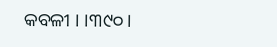କବଳୀ । ।୩୯୦।